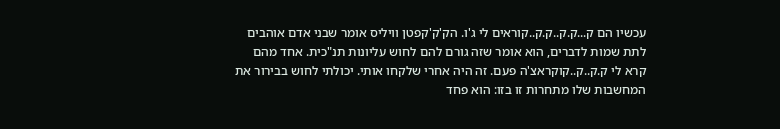עכשיו הם ק...ק.ק..ק.ק..קוראים לי ג'ו. הק'ק'קפטן וויליס אומר שבני אדם אוהבים לתת שמות לדברים, הוא אומר שזה גורם להם לחוש עליונות תנ"כית. אחד מהם קרא לי ק.ק..ק..קוקראצ'ה פעם. זה היה אחרי שלקחו אותי. יכולתי לחוש בבירור את המחשבות שלו מתחרות זו בזו: הוא פחד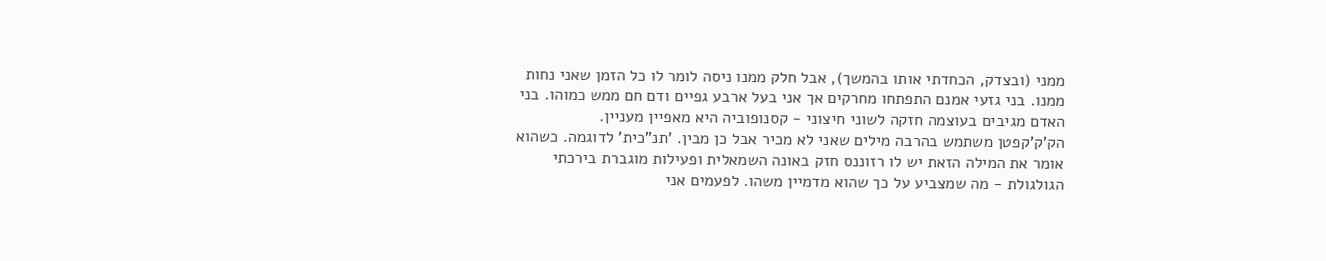ממני (ובצדק, הכחדתי אותו בהמשך), אבל חלק ממנו ניסה לומר לו כל הזמן שאני נחות ממנו. בני גזעי אמנם התפתחו מחרקים אך אני בעל ארבע גפיים ודם חם ממש כמוהו. בני האדם מגיבים בעוצמה חזקה לשוני חיצוני - קסנופוביה היא מאפיין מעניין.
הק'ק'קפטן משתמש בהרבה מילים שאני לא מכיר אבל כן מבין. 'תנ"כית' לדוגמה. כשהוא אומר את המילה הזאת יש לו רזוננס חזק באונה השמאלית ופעילות מוגברת בירכתי הגולגולת - מה שמצביע על כך שהוא מדמיין משהו. לפעמים אני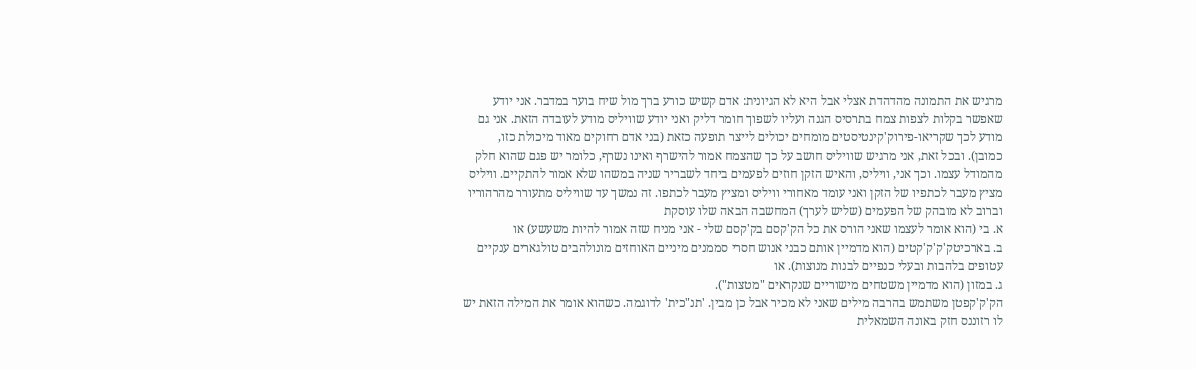מרגיש את התמונה מהדהדת אצלי אבל היא לא הגיונית: אדם קשיש כורע ברך מול שיח בוער במדבר. אני יודע שאפשר בקלות לצפות צמח בתרסיס הגנה ועליו לשפוך חומר דליק ואני יודע שוויליס מודע לעובדה הזאת. אני גם מודע לכך שקריאו-פירוק'קינטיסטים מומחים יכולים לייצר תופעה כזאת (בני אדם רחוקים מאוד מיכולת כזו, כמובן). ובכל זאת, אני מרגיש שוויליס חושב על כך שהצמח אמור להישרף ואינו נשרף, כלומר יש פגם שהוא חלק מהמודל עצמו. וכך אני, וויליס, והאיש הזקן חוזים לפעמים ביחד לשבריר שניה במשהו שלא אמור להתקיים. וויליס מציץ מעבר לכתפיו של הזקן ואני עומד מאחורי וויליס ומציץ מעבר לכתפו. זה נמשך עד שוויליס מתעורר מהרהוריו וברוב לא מובהק של הפעמים (שליש לערך) המחשבה הבאה שלו עוסקת
א. בי (הוא אומר לעצמו שאני הורס את כל הק'קסם בק'קסם שלי - אני מניח שזה אמור להיות משעשע) או
ב. בארכיטק'ק'ק'קטים (הוא מדמיין אותם כבני אנוש חסרי סממנים מיניים האוחזים מונולהבים טולגארים ענקיים עטופים בלהבות ובעלי כנפיים לבנות מנוצות). או
ג. במזון (הוא מדמיין משטחים מישוריים שנקראים "מטצות").
הק'ק'קפטן משתמש בהרבה מילים שאני לא מכיר אבל כן מבין. 'תנ"כית' לדוגמה. כשהוא אומר את המילה הזאת יש לו רזוננס חזק באונה השמאלית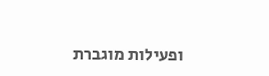ופעילות מוגברת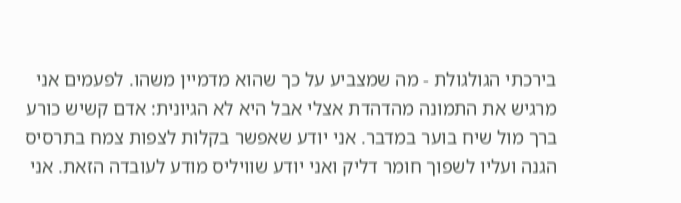בירכתי הגולגולת - מה שמצביע על כך שהוא מדמיין משהו. לפעמים אני מרגיש את התמונה מהדהדת אצלי אבל היא לא הגיונית: אדם קשיש כורע ברך מול שיח בוער במדבר. אני יודע שאפשר בקלות לצפות צמח בתרסיס הגנה ועליו לשפוך חומר דליק ואני יודע שוויליס מודע לעובדה הזאת. אני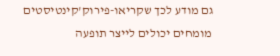גם מודע לכך שקריאו-פירוק'קינטיסטים מומחים יכולים לייצר תופעה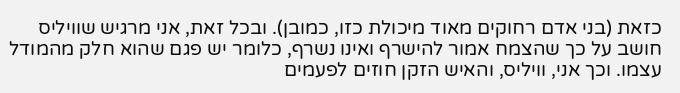כזאת (בני אדם רחוקים מאוד מיכולת כזו, כמובן). ובכל זאת, אני מרגיש שוויליס חושב על כך שהצמח אמור להישרף ואינו נשרף, כלומר יש פגם שהוא חלק מהמודל עצמו. וכך אני, וויליס, והאיש הזקן חוזים לפעמים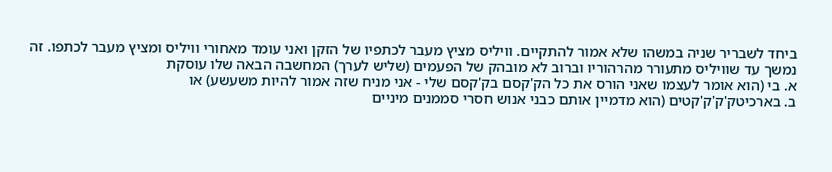ביחד לשבריר שניה במשהו שלא אמור להתקיים. וויליס מציץ מעבר לכתפיו של הזקן ואני עומד מאחורי וויליס ומציץ מעבר לכתפו. זה נמשך עד שוויליס מתעורר מהרהוריו וברוב לא מובהק של הפעמים (שליש לערך) המחשבה הבאה שלו עוסקת
א. בי (הוא אומר לעצמו שאני הורס את כל הק'קסם בק'קסם שלי - אני מניח שזה אמור להיות משעשע) או
ב. בארכיטק'ק'ק'קטים (הוא מדמיין אותם כבני אנוש חסרי סממנים מיניים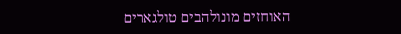האוחזים מונולהבים טולגארים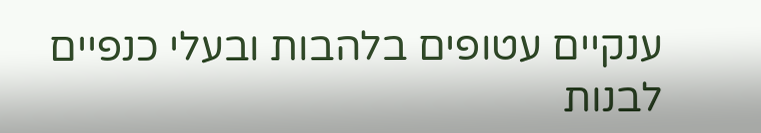ענקיים עטופים בלהבות ובעלי כנפיים לבנות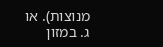מנוצות). או
ג. במזון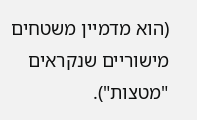(הוא מדמיין משטחים מישוריים שנקראים "מטצות").